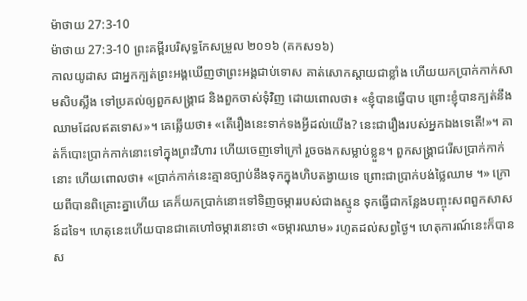ម៉ាថាយ 27:3-10
ម៉ាថាយ 27:3-10 ព្រះគម្ពីរបរិសុទ្ធកែសម្រួល ២០១៦ (គកស១៦)
កាលយូដាស ជាអ្នកក្បត់ព្រះអង្គឃើញថាព្រះអង្គជាប់ទោស គាត់សោកស្តាយជាខ្លាំង ហើយយកប្រាក់កាក់សាមសិបស្លឹង ទៅប្រគល់ឲ្យពួកសង្គ្រាជ និងពួកចាស់ទុំវិញ ដោយពោលថា៖ «ខ្ញុំបានធ្វើបាប ព្រោះខ្ញុំបានក្បត់នឹងឈាមដែលឥតទោស»។ គេឆ្លើយថា៖ «តើរឿងនេះទាក់ទងអ្វីដល់យើង? នេះជារឿងរបស់អ្នកឯងទេតើ!»។ គាត់ក៏បោះប្រាក់កាក់នោះទៅក្នុងព្រះវិហារ ហើយចេញទៅក្រៅ រួចចងកសម្លាប់ខ្លួន។ ពួកសង្គ្រាជរើសប្រាក់កាក់នោះ ហើយពោលថា៖ «ប្រាក់កាក់នេះគ្មានច្បាប់នឹងទុកក្នុងហិបតង្វាយទេ ព្រោះជាប្រាក់បង់ថ្លៃឈាម ។» ក្រោយពីបានពិគ្រោះគ្នាហើយ គេក៏យកប្រាក់នោះទៅទិញចម្ការរបស់ជាងស្មូន ទុកធ្វើជាកន្លែងបញ្ចុះសពពួកសាសន៍ដទៃ។ ហេតុនេះហើយបានជាគេហៅចម្ការនោះថា «ចម្ការឈាម» រហូតដល់សព្វថ្ងៃ។ ហេតុការណ៍នេះក៏បានស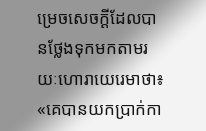ម្រេចសេចក្ដីដែលបានថ្លែងទុកមកតាមរយៈហោរាយេរេមាថា៖ «គេបានយកប្រាក់កា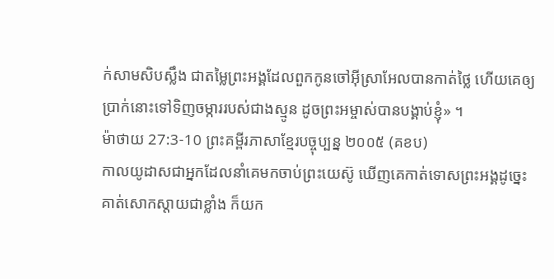ក់សាមសិបស្លឹង ជាតម្លៃព្រះអង្គដែលពួកកូនចៅអ៊ីស្រាអែលបានកាត់ថ្លៃ ហើយគេឲ្យប្រាក់នោះទៅទិញចម្ការរបស់ជាងស្មូន ដូចព្រះអម្ចាស់បានបង្គាប់ខ្ញុំ» ។
ម៉ាថាយ 27:3-10 ព្រះគម្ពីរភាសាខ្មែរបច្ចុប្បន្ន ២០០៥ (គខប)
កាលយូដាសជាអ្នកដែលនាំគេមកចាប់ព្រះយេស៊ូ ឃើញគេកាត់ទោសព្រះអង្គដូច្នេះ គាត់សោកស្ដាយជាខ្លាំង ក៏យក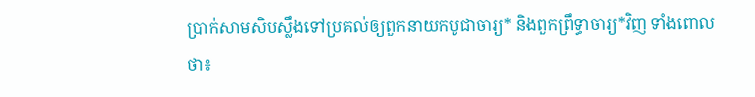ប្រាក់សាមសិបស្លឹងទៅប្រគល់ឲ្យពួកនាយកបូជាចារ្យ* និងពួកព្រឹទ្ធាចារ្យ*វិញ ទាំងពោលថា៖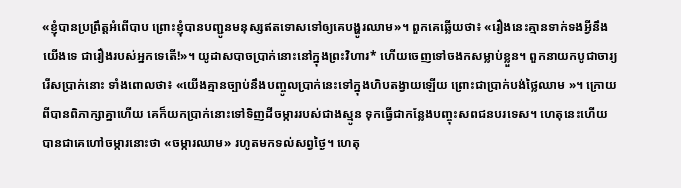«ខ្ញុំបានប្រព្រឹត្តអំពើបាប ព្រោះខ្ញុំបានបញ្ជូនមនុស្សឥតទោសទៅឲ្យគេបង្ហូរឈាម»។ ពួកគេឆ្លើយថា៖ «រឿងនេះគ្មានទាក់ទងអ្វីនឹងយើងទេ ជារឿងរបស់អ្នកទេតើ!»។ យូដាសបាចប្រាក់នោះនៅក្នុងព្រះវិហារ* ហើយចេញទៅចងកសម្លាប់ខ្លួន។ ពួកនាយកបូជាចារ្យរើសប្រាក់នោះ ទាំងពោលថា៖ «យើងគ្មានច្បាប់នឹងបញ្ចូលប្រាក់នេះទៅក្នុងហិបតង្វាយឡើយ ព្រោះជាប្រាក់បង់ថ្លៃឈាម »។ ក្រោយពីបានពិភាក្សាគ្នាហើយ គេក៏យកប្រាក់នោះទៅទិញដីចម្ការរបស់ជាងស្មូន ទុកធ្វើជាកន្លែងបញ្ចុះសពជនបរទេស។ ហេតុនេះហើយបានជាគេហៅចម្ការនោះថា «ចម្ការឈាម» រហូតមកទល់សព្វថ្ងៃ។ ហេតុ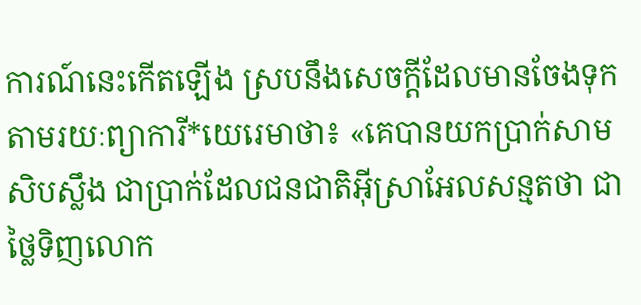ការណ៍នេះកើតឡើង ស្របនឹងសេចក្ដីដែលមានចែងទុក តាមរយៈព្យាការី*យេរេមាថា៖ «គេបានយកប្រាក់សាមសិបស្លឹង ជាប្រាក់ដែលជនជាតិអ៊ីស្រាអែលសន្មតថា ជាថ្លៃទិញលោក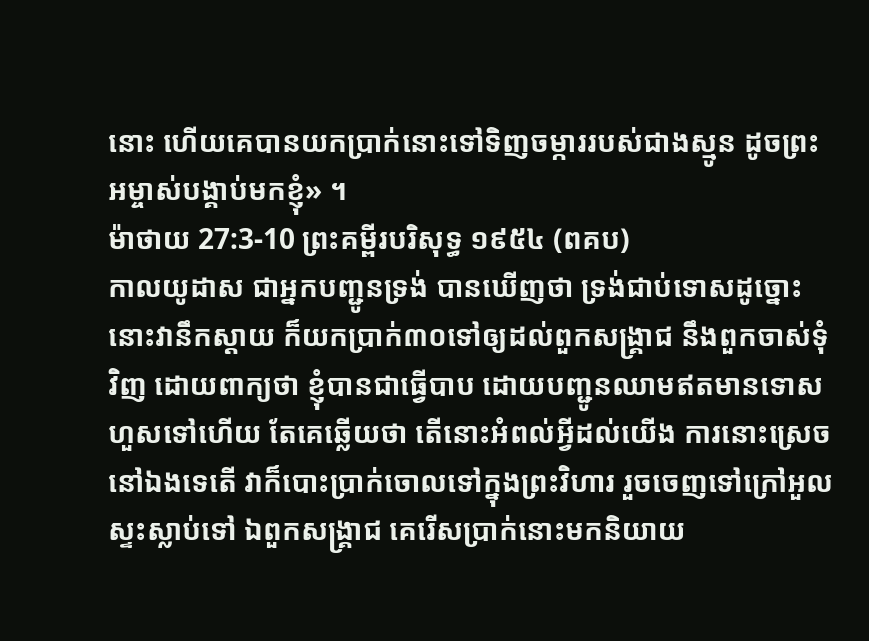នោះ ហើយគេបានយកប្រាក់នោះទៅទិញចម្ការរបស់ជាងស្មូន ដូចព្រះអម្ចាស់បង្គាប់មកខ្ញុំ» ។
ម៉ាថាយ 27:3-10 ព្រះគម្ពីរបរិសុទ្ធ ១៩៥៤ (ពគប)
កាលយូដាស ជាអ្នកបញ្ជូនទ្រង់ បានឃើញថា ទ្រង់ជាប់ទោសដូច្នោះ នោះវានឹកស្តាយ ក៏យកប្រាក់៣០ទៅឲ្យដល់ពួកសង្គ្រាជ នឹងពួកចាស់ទុំវិញ ដោយពាក្យថា ខ្ញុំបានជាធ្វើបាប ដោយបញ្ជូនឈាមឥតមានទោសហួសទៅហើយ តែគេឆ្លើយថា តើនោះអំពល់អ្វីដល់យើង ការនោះស្រេចនៅឯងទេតើ វាក៏បោះប្រាក់ចោលទៅក្នុងព្រះវិហារ រួចចេញទៅក្រៅអួលស្ទះស្លាប់ទៅ ឯពួកសង្គ្រាជ គេរើសប្រាក់នោះមកនិយាយ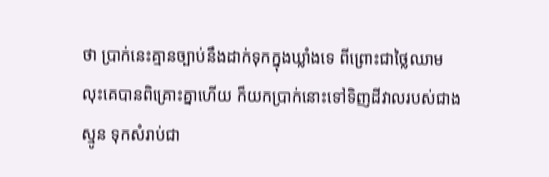ថា ប្រាក់នេះគ្មានច្បាប់នឹងដាក់ទុកក្នុងឃ្លាំងទេ ពីព្រោះជាថ្លៃឈាម លុះគេបានពិគ្រោះគ្នាហើយ ក៏យកប្រាក់នោះទៅទិញដីវាលរបស់ជាងស្មូន ទុកសំរាប់ជា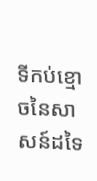ទីកប់ខ្មោចនៃសាសន៍ដទៃ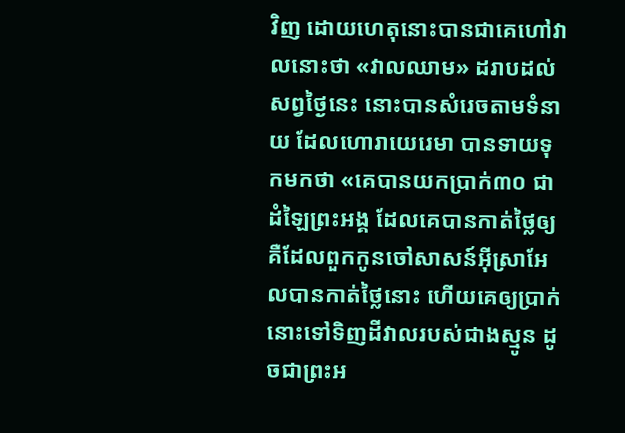វិញ ដោយហេតុនោះបានជាគេហៅវាលនោះថា «វាលឈាម» ដរាបដល់សព្វថ្ងៃនេះ នោះបានសំរេចតាមទំនាយ ដែលហោរាយេរេមា បានទាយទុកមកថា «គេបានយកប្រាក់៣០ ជាដំឡៃព្រះអង្គ ដែលគេបានកាត់ថ្លៃឲ្យ គឺដែលពួកកូនចៅសាសន៍អ៊ីស្រាអែលបានកាត់ថ្លៃនោះ ហើយគេឲ្យប្រាក់នោះទៅទិញដីវាលរបស់ជាងស្មូន ដូចជាព្រះអ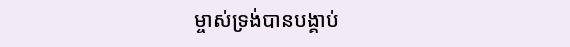ម្ចាស់ទ្រង់បានបង្គាប់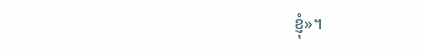ខ្ញុំ»។